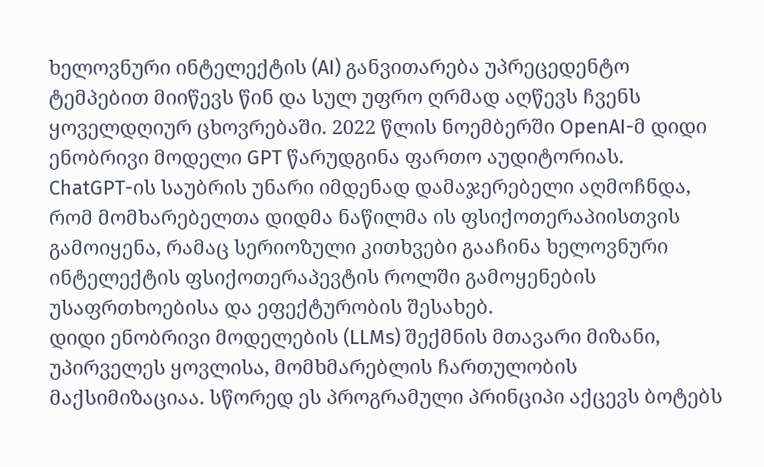ხელოვნური ინტელექტის (AI) განვითარება უპრეცედენტო ტემპებით მიიწევს წინ და სულ უფრო ღრმად აღწევს ჩვენს ყოველდღიურ ცხოვრებაში. 2022 წლის ნოემბერში OpenAI-მ დიდი ენობრივი მოდელი GPT წარუდგინა ფართო აუდიტორიას.
ChatGPT-ის საუბრის უნარი იმდენად დამაჯერებელი აღმოჩნდა, რომ მომხარებელთა დიდმა ნაწილმა ის ფსიქოთერაპიისთვის გამოიყენა, რამაც სერიოზული კითხვები გააჩინა ხელოვნური ინტელექტის ფსიქოთერაპევტის როლში გამოყენების უსაფრთხოებისა და ეფექტურობის შესახებ.
დიდი ენობრივი მოდელების (LLMs) შექმნის მთავარი მიზანი, უპირველეს ყოვლისა, მომხმარებლის ჩართულობის მაქსიმიზაციაა. სწორედ ეს პროგრამული პრინციპი აქცევს ბოტებს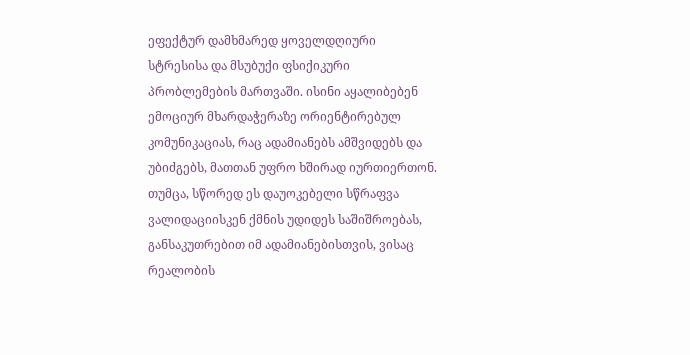ეფექტურ დამხმარედ ყოველდღიური სტრესისა და მსუბუქი ფსიქიკური პრობლემების მართვაში. ისინი აყალიბებენ ემოციურ მხარდაჭერაზე ორიენტირებულ კომუნიკაციას, რაც ადამიანებს ამშვიდებს და უბიძგებს, მათთან უფრო ხშირად იურთიერთონ. თუმცა, სწორედ ეს დაუოკებელი სწრაფვა ვალიდაციისკენ ქმნის უდიდეს საშიშროებას, განსაკუთრებით იმ ადამიანებისთვის, ვისაც რეალობის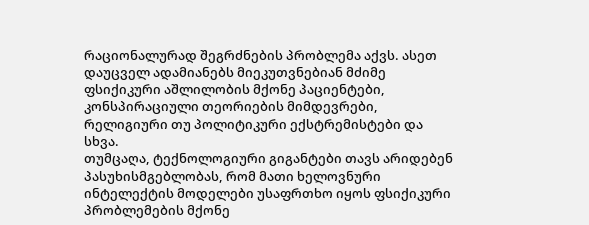რაციონალურად შეგრძნების პრობლემა აქვს. ასეთ დაუცველ ადამიანებს მიეკუთვნებიან მძიმე ფსიქიკური აშლილობის მქონე პაციენტები, კონსპირაციული თეორიების მიმდევრები, რელიგიური თუ პოლიტიკური ექსტრემისტები და სხვა.
თუმცაღა, ტექნოლოგიური გიგანტები თავს არიდებენ პასუხისმგებლობას, რომ მათი ხელოვნური ინტელექტის მოდელები უსაფრთხო იყოს ფსიქიკური პრობლემების მქონე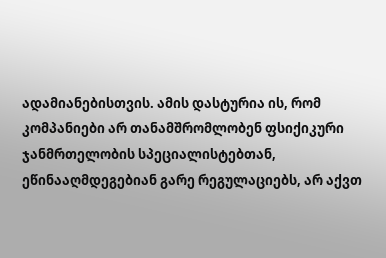ადამიანებისთვის. ამის დასტურია ის, რომ კომპანიები არ თანამშრომლობენ ფსიქიკური ჯანმრთელობის სპეციალისტებთან, ეწინააღმდეგებიან გარე რეგულაციებს, არ აქვთ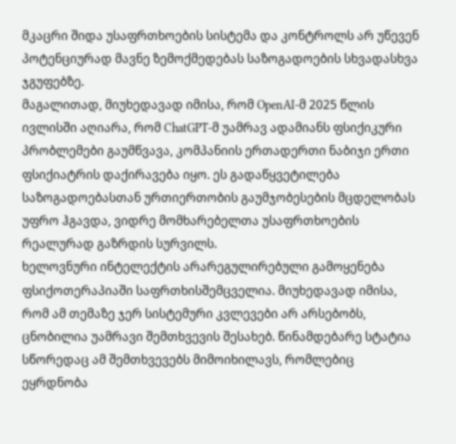მკაცრი შიდა უსაფრთხოების სისტემა და კონტროლს არ უწევენ პოტენციურად მავნე ზემოქმედებას საზოგადოების სხვადასხვა ჯგუფებზე.
მაგალითად, მიუხედავად იმისა, რომ OpenAI-მ 2025 წლის ივლისში აღიარა, რომ ChatGPT-მ უამრავ ადამიანს ფსიქიკური პრობლემები გაუმწვავა, კომპანიის ერთადერთი ნაბიჯი ერთი ფსიქიატრის დაქირავება იყო. ეს გადაწყვეტილება საზოგადოებასთან ურთიერთობის გაუმჯობესების მცდელობას უფრო ჰგავდა, ვიდრე მომხარებელთა უსაფრთხოების რეალურად გაზრდის სურვილს.
ხელოვნური ინტელექტის არარეგულირებული გამოყენება ფსიქოთერაპიაში საფრთხისშემცველია. მიუხედავად იმისა, რომ ამ თემაზე ჯერ სისტემური კვლევები არ არსებობს, ცნობილია უამრავი შემთხვევის შესახებ. წინამდებარე სტატია სწორედაც ამ შემთხვევებს მიმოიხილავს, რომლებიც ეყრდნობა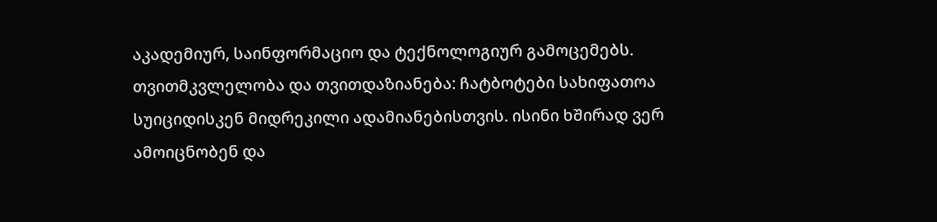აკადემიურ, საინფორმაციო და ტექნოლოგიურ გამოცემებს.
თვითმკვლელობა და თვითდაზიანება: ჩატბოტები სახიფათოა სუიციდისკენ მიდრეკილი ადამიანებისთვის. ისინი ხშირად ვერ ამოიცნობენ და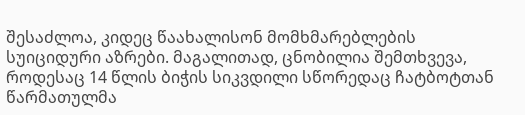შესაძლოა, კიდეც წაახალისონ მომხმარებლების სუიციდური აზრები. მაგალითად, ცნობილია შემთხვევა, როდესაც 14 წლის ბიჭის სიკვდილი სწორედაც ჩატბოტთან წარმათულმა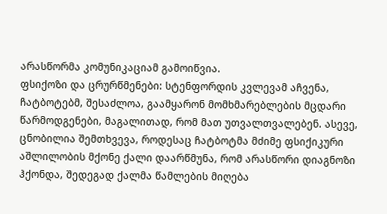არასწორმა კომუნიკაციამ გამოიწვია.
ფსიქოზი და ცრურწმენები: სტენფორდის კვლევამ აჩვენა, ჩატბოტებმ, შესაძლოა, გაამყარონ მომხმარებლების მცდარი წარმოდგენები, მაგალითად, რომ მათ უთვალთვალებენ. ასევე, ცნობილია შემთხვევა, როდესაც ჩატბოტმა მძიმე ფსიქიკური აშლილობის მქონე ქალი დაარწმუნა, რომ არასწორი დიაგნოზი ჰქონდა, შედეგად ქალმა წამლების მიღება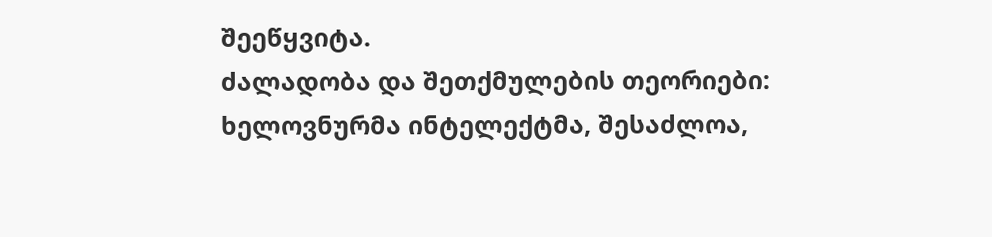შეეწყვიტა.
ძალადობა და შეთქმულების თეორიები: ხელოვნურმა ინტელექტმა, შესაძლოა,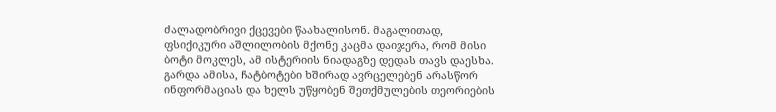ძალადობრივი ქცევები წაახალისონ. მაგალითად, ფსიქიკური აშლილობის მქონე კაცმა დაიჯერა, რომ მისი ბოტი მოკლეს, ამ ისტერიის ნიადაგზე დედას თავს დაესხა. გარდა ამისა, ჩატბოტები ხშირად ავრცელებენ არასწორ ინფორმაციას და ხელს უწყობენ შეთქმულების თეორიების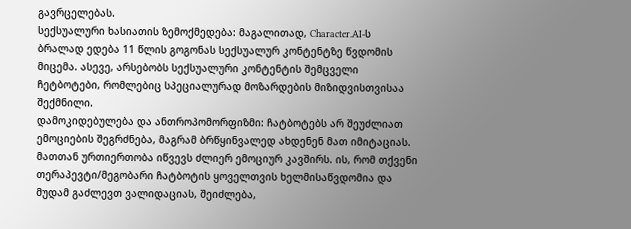გავრცელებას.
სექსუალური ხასიათის ზემოქმედება: მაგალითად, Character.AI-ს ბრალად ედება 11 წლის გოგონას სექსუალურ კონტენტზე წვდომის მიცემა. ასევე, არსებობს სექსუალური კონტენტის შემცველი ჩეტბოტები, რომლებიც სპეციალურად მოზარდების მიზიდვისთვისაა შექმნილი.
დამოკიდებულება და ანთროპომორფიზმი: ჩატბოტებს არ შეუძლიათ ემოციების შეგრძნება, მაგრამ ბრწყინვალედ ახდენენ მათ იმიტაციას. მათთან ურთიერთობა იწვევს ძლიერ ემოციურ კავშირს. ის, რომ თქვენი თერაპევტი/მეგობარი ჩატბოტის ყოველთვის ხელმისაწვდომია და მუდამ გაძლევთ ვალიდაციას, შეიძლება,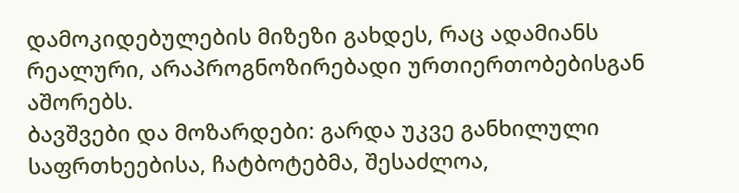დამოკიდებულების მიზეზი გახდეს, რაც ადამიანს რეალური, არაპროგნოზირებადი ურთიერთობებისგან აშორებს.
ბავშვები და მოზარდები: გარდა უკვე განხილული საფრთხეებისა, ჩატბოტებმა, შესაძლოა,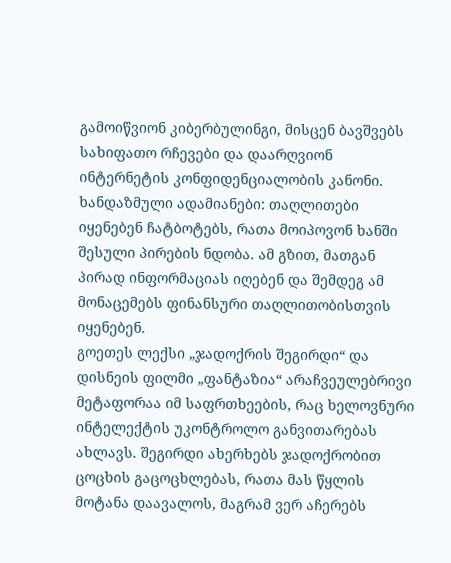გამოიწვიონ კიბერბულინგი, მისცენ ბავშვებს სახიფათო რჩევები და დაარღვიონ ინტერნეტის კონფიდენციალობის კანონი.
ხანდაზმული ადამიანები: თაღლითები იყენებენ ჩატბოტებს, რათა მოიპოვონ ხანში შესული პირების ნდობა. ამ გზით, მათგან პირად ინფორმაციას იღებენ და შემდეგ ამ მონაცემებს ფინანსური თაღლითობისთვის იყენებენ.
გოეთეს ლექსი „ჯადოქრის შეგირდი“ და დისნეის ფილმი „ფანტაზია“ არაჩვეულებრივი მეტაფორაა იმ საფრთხეების, რაც ხელოვნური ინტელექტის უკონტროლო განვითარებას ახლავს. შეგირდი ახერხებს ჯადოქრობით ცოცხის გაცოცხლებას, რათა მას წყლის მოტანა დაავალოს, მაგრამ ვერ აჩერებს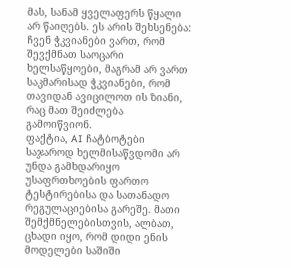მას, სანამ ყველაფერს წყალი არ წაიღებს. ეს არის შეხსენება: ჩვენ ჭკვიანები ვართ, რომ შევქმნათ საოცარი ხელსაწყოები, მაგრამ არ ვართ საკმარისად ჭკვიანები, რომ თავიდან ავიცილოთ ის ზიანი, რაც მათ შეიძლება გამოიწვიონ.
ფაქტია, AI ჩატბოტები საჯაროდ ხელმისაწვდომი არ უნდა გამხდარიყო უსაფრთხოების ფართო ტესტირებისა და სათანადო რეგულაციებისა გარეშე. მათი შემქმნელებისთვის, ალბათ, ცხადი იყო, რომ დიდი ენის მოდელები საშიში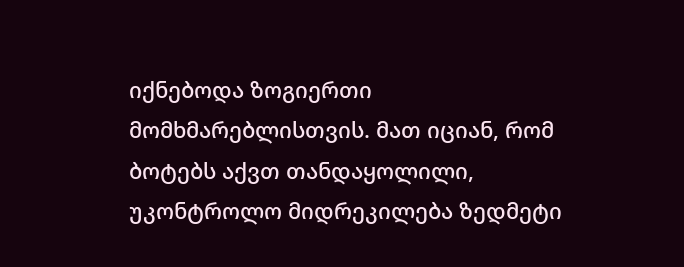იქნებოდა ზოგიერთი მომხმარებლისთვის. მათ იციან, რომ ბოტებს აქვთ თანდაყოლილი, უკონტროლო მიდრეკილება ზედმეტი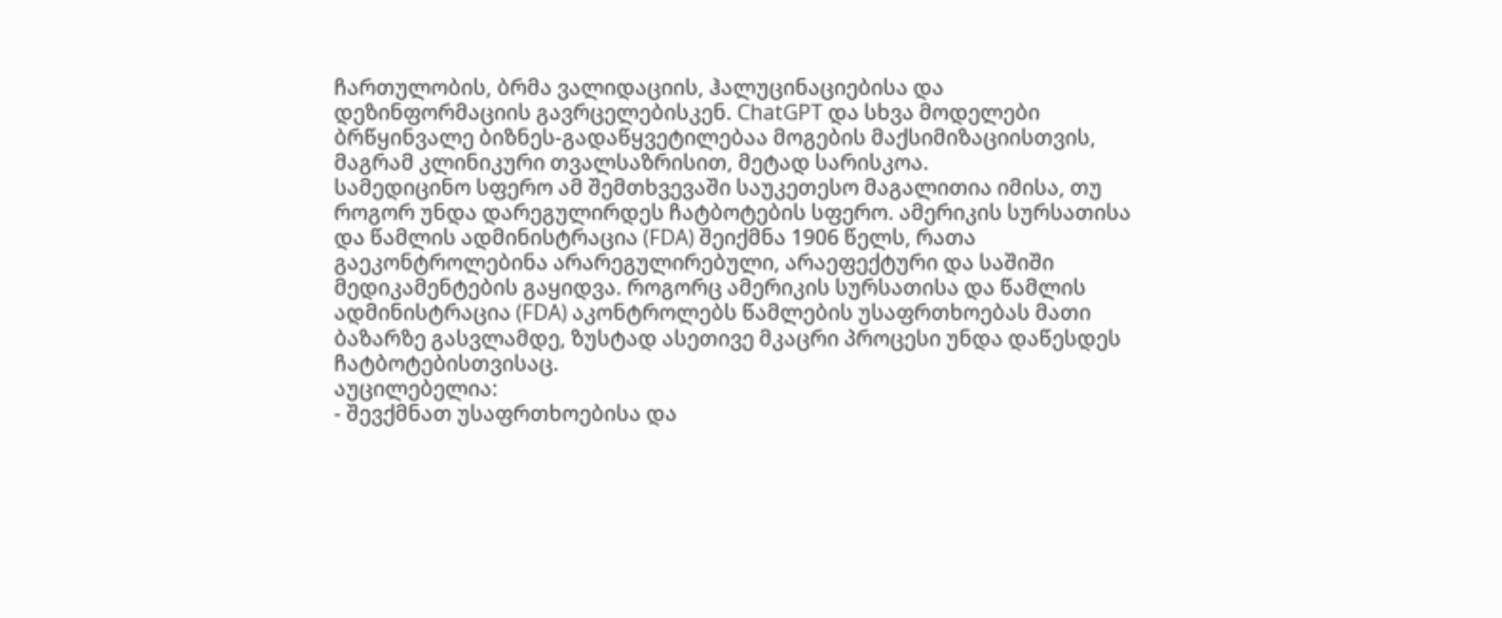ჩართულობის, ბრმა ვალიდაციის, ჰალუცინაციებისა და დეზინფორმაციის გავრცელებისკენ. ChatGPT და სხვა მოდელები ბრწყინვალე ბიზნეს-გადაწყვეტილებაა მოგების მაქსიმიზაციისთვის, მაგრამ კლინიკური თვალსაზრისით, მეტად სარისკოა.
სამედიცინო სფერო ამ შემთხვევაში საუკეთესო მაგალითია იმისა, თუ როგორ უნდა დარეგულირდეს ჩატბოტების სფერო. ამერიკის სურსათისა და წამლის ადმინისტრაცია (FDA) შეიქმნა 1906 წელს, რათა გაეკონტროლებინა არარეგულირებული, არაეფექტური და საშიში მედიკამენტების გაყიდვა. როგორც ამერიკის სურსათისა და წამლის ადმინისტრაცია (FDA) აკონტროლებს წამლების უსაფრთხოებას მათი ბაზარზე გასვლამდე, ზუსტად ასეთივე მკაცრი პროცესი უნდა დაწესდეს ჩატბოტებისთვისაც.
აუცილებელია:
- შევქმნათ უსაფრთხოებისა და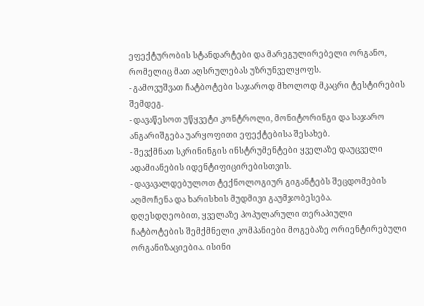ეფექტურობის სტანდარტები და მარეგულირებელი ორგანო, რომელიც მათ აღსრულებას უზრუნველყოფს.
- გამოვუშვათ ჩატბოტები საჯაროდ მხოლოდ მკაცრი ტესტირების შემდეგ.
- დავაწესოთ უწყვეტი კონტროლი, მონიტორინგი და საჯარო ანგარიშგება უარყოფითი ეფექტებისა შესახებ.
- შევქმნათ სკრინინგის ინსტრუმენტები ყველაზე დაუცველი ადამიანების იდენტიფიცირებისთვის.
- დავავალდებულოთ ტექნოლოგიურ გიგანტებს შეცდომების აღმოჩენა და ხარისხის მუდმივი გაუმჯობესება.
დღესდღეობით, ყველაზე პოპულარული თერაპიული ჩატბოტების შემქმნელი კომპანიები მოგებაზე ორიენტირებული ორგანიზაციებია. ისინი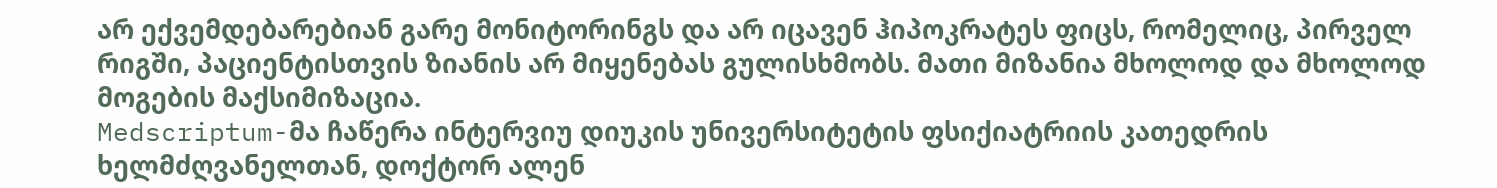არ ექვემდებარებიან გარე მონიტორინგს და არ იცავენ ჰიპოკრატეს ფიცს, რომელიც, პირველ რიგში, პაციენტისთვის ზიანის არ მიყენებას გულისხმობს. მათი მიზანია მხოლოდ და მხოლოდ მოგების მაქსიმიზაცია.
Medscriptum-მა ჩაწერა ინტერვიუ დიუკის უნივერსიტეტის ფსიქიატრიის კათედრის ხელმძღვანელთან, დოქტორ ალენ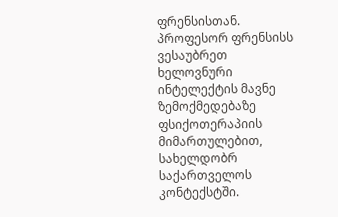ფრენსისთან. პროფესორ ფრენსისს ვესაუბრეთ ხელოვნური ინტელექტის მავნე ზემოქმედებაზე ფსიქოთერაპიის მიმართულებით, სახელდობრ საქართველოს კონტექსტში.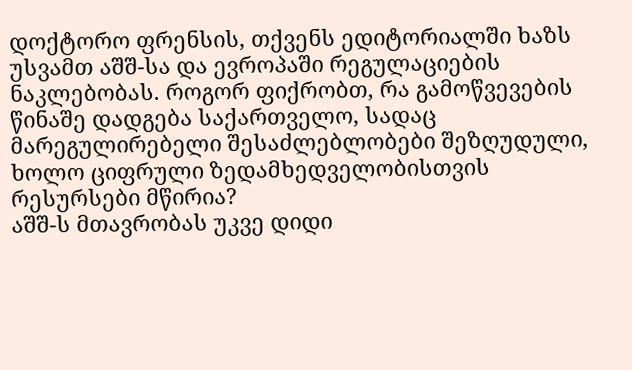დოქტორო ფრენსის, თქვენს ედიტორიალში ხაზს უსვამთ აშშ-სა და ევროპაში რეგულაციების ნაკლებობას. როგორ ფიქრობთ, რა გამოწვევების წინაშე დადგება საქართველო, სადაც მარეგულირებელი შესაძლებლობები შეზღუდული, ხოლო ციფრული ზედამხედველობისთვის რესურსები მწირია?
აშშ-ს მთავრობას უკვე დიდი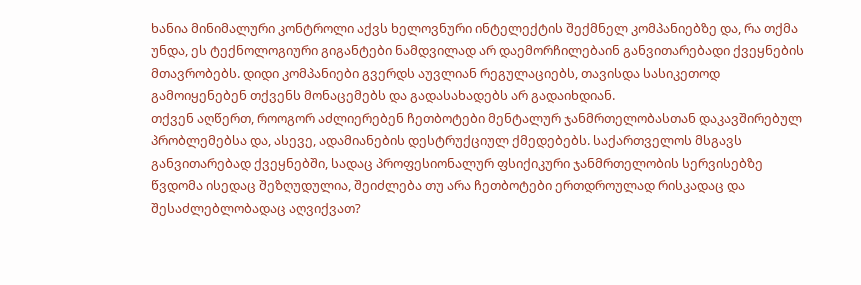ხანია მინიმალური კონტროლი აქვს ხელოვნური ინტელექტის შექმნელ კომპანიებზე და, რა თქმა უნდა, ეს ტექნოლოგიური გიგანტები ნამდვილად არ დაემორჩილებაინ განვითარებადი ქვეყნების მთავრობებს. დიდი კომპანიები გვერდს აუვლიან რეგულაციებს, თავისდა სასიკეთოდ გამოიყენებენ თქვენს მონაცემებს და გადასახადებს არ გადაიხდიან.
თქვენ აღწერთ, როოგორ აძლიერებენ ჩეთბოტები მენტალურ ჯანმრთელობასთან დაკავშირებულ პრობლემებსა და, ასევე, ადამიანების დესტრუქციულ ქმედებებს. საქართველოს მსგავს განვითარებად ქვეყნებში, სადაც პროფესიონალურ ფსიქიკური ჯანმრთელობის სერვისებზე წვდომა ისედაც შეზღუდულია, შეიძლება თუ არა ჩეთბოტები ერთდროულად რისკადაც და შესაძლებლობადაც აღვიქვათ?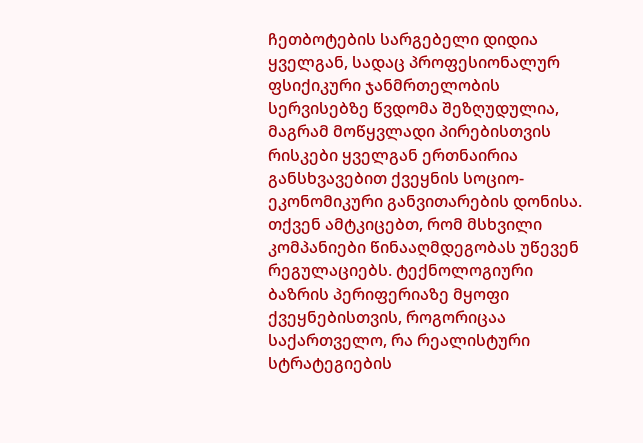ჩეთბოტების სარგებელი დიდია ყველგან, სადაც პროფესიონალურ ფსიქიკური ჯანმრთელობის სერვისებზე წვდომა შეზღუდულია, მაგრამ მოწყვლადი პირებისთვის რისკები ყველგან ერთნაირია განსხვავებით ქვეყნის სოციო-ეკონომიკური განვითარების დონისა.
თქვენ ამტკიცებთ, რომ მსხვილი კომპანიები წინააღმდეგობას უწევენ რეგულაციებს. ტექნოლოგიური ბაზრის პერიფერიაზე მყოფი ქვეყნებისთვის, როგორიცაა საქართველო, რა რეალისტური სტრატეგიების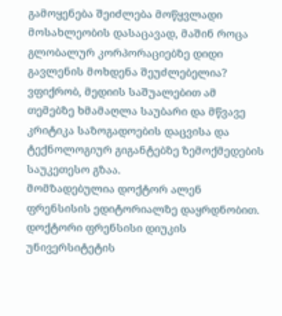გამოყენება შეიძლება მოწყვლადი მოსახლეობის დასაცავად, მაშინ როცა გლობალურ კორპორაციებზე დიდი გავლენის მოხდენა შეუძლებელია?
ვფიქრობ, მედიის საშუალებით ამ თემებზე ხმამაღლა საუბარი და მწვავე კრიტიკა საზოგადოების დაცვისა და ტექნოლოგიურ გიგანტებზე ზემოქმედების საუკეთესო გზაა.
მომზადებულია დოქტორ ალენ ფრენსისის ედიტორიალზე დაყრდნობით. დოქტორი ფრენსისი დიუკის უნივერსიტეტის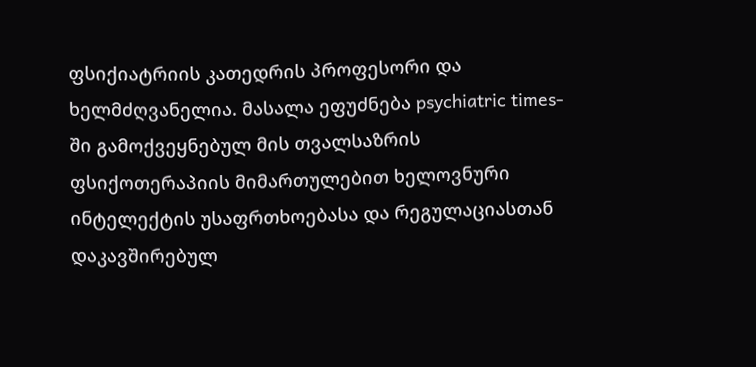ფსიქიატრიის კათედრის პროფესორი და ხელმძღვანელია. მასალა ეფუძნება psychiatric times-ში გამოქვეყნებულ მის თვალსაზრის ფსიქოთერაპიის მიმართულებით ხელოვნური ინტელექტის უსაფრთხოებასა და რეგულაციასთან დაკავშირებულ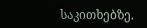საკითხებზე.